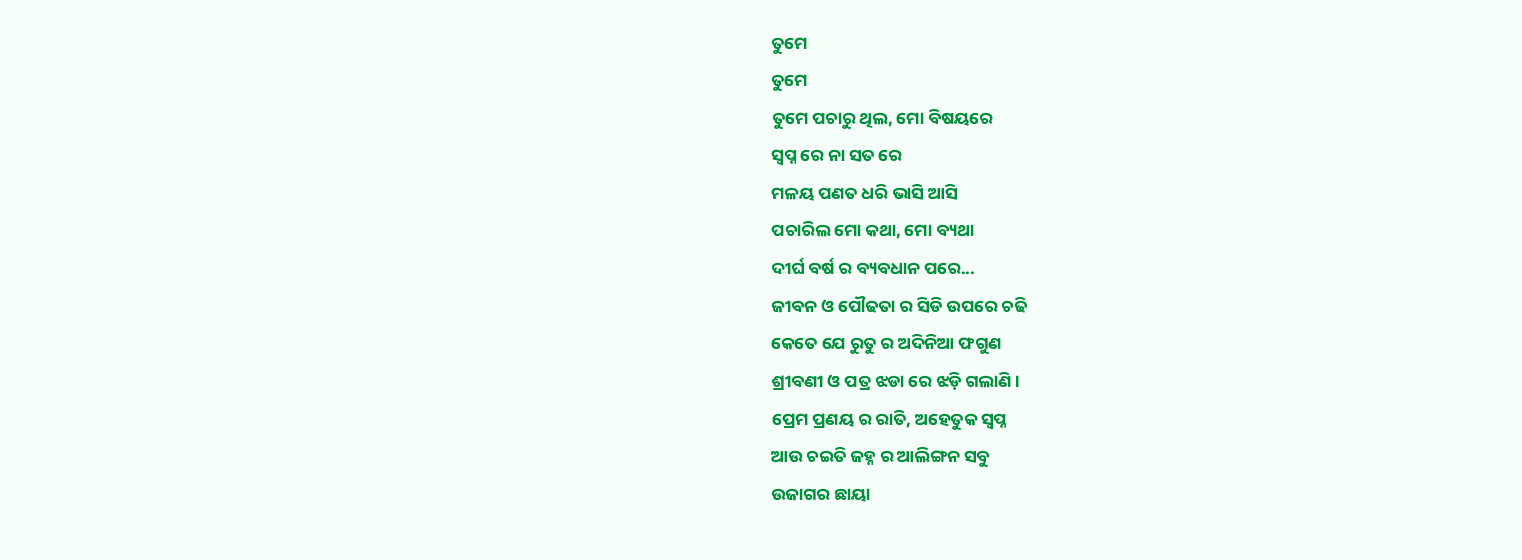ତୁମେ
ତୁମେ
ତୁମେ ପଚାରୁ ଥିଲ, ମୋ ବିଷୟରେ
ସ୍ୱପ୍ନ ରେ ନା ସତ ରେ
ମଳୟ ପଣତ ଧରି ଭାସି ଆସି
ପଚାରିଲ ମୋ କଥା, ମୋ ବ୍ୟଥା
ଦୀର୍ଘ ବର୍ଷ ର ବ୍ୟବଧାନ ପରେ...
ଜୀବନ ଓ ପୌଢତା ର ସିଡି ଉପରେ ଚଢି
କେତେ ଯେ ରୁତୁ ର ଅଦିନିଆ ଫଗୁଣ
ଶ୍ରୀବଣୀ ଓ ପତ୍ର ଝଡା ରେ ଝଡ଼ି ଗଲାଣି।
ପ୍ରେମ ପ୍ରଣୟ ର ରାତି, ଅହେତୁକ ସ୍ୱପ୍ନ
ଆଉ ଚଇତି ଜହ୍ନ ର ଆଲିଙ୍ଗନ ସବୁ
ଉଜାଗର ଛାୟା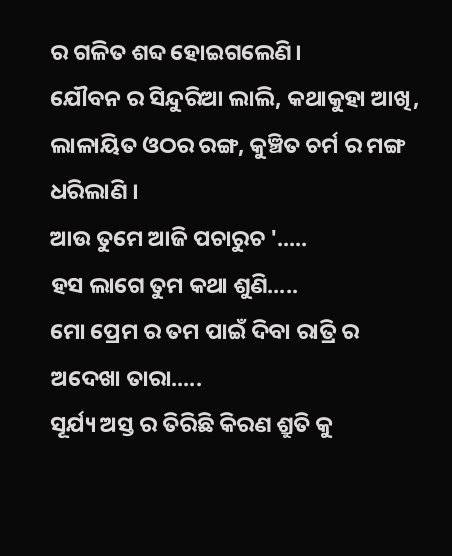ର ଗଳିତ ଶବ୍ଦ ହୋଇଗଲେଣି।
ଯୌବନ ର ସିନ୍ଦୁରିଆ ଲାଲି, କଥାକୁହା ଆଖି,
ଲାଳାୟିତ ଓଠର ରଙ୍ଗ, କୁଞ୍ଚିତ ଚର୍ମ ର ମଙ୍ଗ
ଧରିଲାଣି ।
ଆଉ ତୁମେ ଆଜି ପଚାରୁଚ '.....
ହସ ଲାଗେ ତୁମ କଥା ଶୁଣି.....
ମୋ ପ୍ରେମ ର ତମ ପାଇଁ ଦିବା ରାତ୍ରି ର
ଅଦେଖା ତାରା.....
ସୂର୍ଯ୍ୟ ଅସ୍ତ ର ତିରିଛି କିରଣ ଶ୍ରୁତି କୁ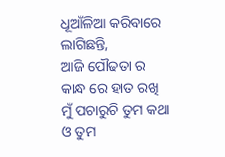ଧୂଆଁଳିଆ କରିବାରେ ଲାଗିଛନ୍ତି,
ଆଜି ପୌଢତା ର କାନ୍ଧ ରେ ହାତ ରଖି
ମୁଁ ପଚାରୁଚି ତୁମ କଥା ଓ ତୁମ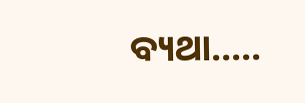ବ୍ୟଥା.....